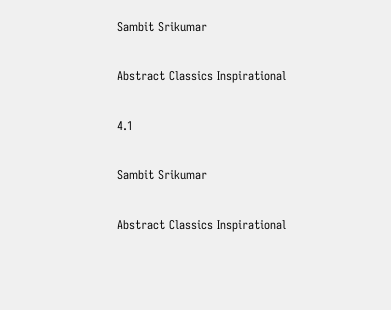Sambit Srikumar

Abstract Classics Inspirational

4.1

Sambit Srikumar

Abstract Classics Inspirational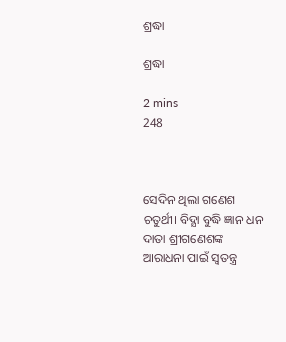ଶ୍ରଦ୍ଧା

ଶ୍ରଦ୍ଧା

2 mins
248



ସେଦିନ ଥିଲା ଗଣେଶ ଚତୁର୍ଥୀ। ବିଦ୍ଯା ବୁଦ୍ଧି ଜ୍ଞାନ ଧନ ଦାତା ଶ୍ରୀଗଣେଶଙ୍କ ଆରାଧନା ପାଇଁ ସ୍ବତନ୍ତ୍ର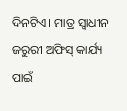ଦିନଟିଏ। ମାତ୍ର ସ୍ବାଧୀନ ଜରୁରୀ ଅଫିସ୍ କାର୍ଯ୍ୟ ପାଇଁ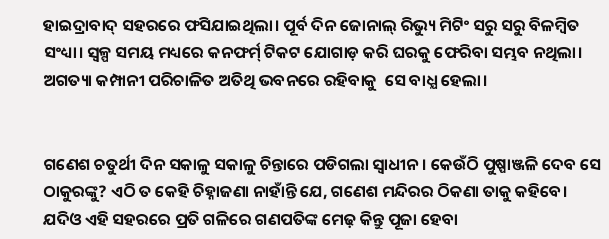ହାଇଦ୍ରାବାଦ୍ ସହରରେ ଫସିଯାଇଥିଲା। ପୂର୍ବ ଦିନ ଜୋନାଲ୍ ରିଭ୍ୟୁ ମିଟିଂ ସରୁ ସରୁ ବିଳମ୍ବିତ ସଂଧ୍ୟା। ସ୍ଵଳ୍ପ ସମୟ ମଧ୍ୟରେ କନଫର୍ମ୍ ଟିକଟ ଯୋଗାଡ଼ କରି ଘରକୁ ଫେରିବା ସମ୍ଭବ ନଥିଲା। ଅଗତ୍ୟା କମ୍ପାନୀ ପରିଚାଳିତ ଅତିଥି ଭବନରେ ରହିବାକୁ  ସେ ବାଧ୍ଯ ହେଲା।


ଗଣେଶ ଚତୁର୍ଥୀ ଦିନ ସକାଳୁ ସକାଳୁ ଚିନ୍ତାରେ ପଡିଗଲା ସ୍ବାଧୀନ। କେଉଁଠି ପୁଷ୍ପାଞ୍ଜଳି ଦେବ ସେ ଠାକୁରଙ୍କୁ? ଏଠି ତ କେହି ଚିହ୍ନାଜଣା ନାହାଁନ୍ତି ଯେ, ଗଣେଶ ମନ୍ଦିରର ଠିକଣା ତାକୁ କହିବେ। ଯଦିଓ ଏହି ସହରରେ ପ୍ରତି ଗଳିରେ ଗଣପତିଙ୍କ ମେଢ଼ କିନ୍ତୁ ପୂଜା ହେବା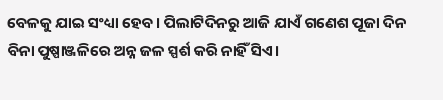ବେଳକୁ ଯାଇ ସଂଧ୍ୟା ହେବ। ପିଲାଟିଦିନରୁ ଆଜି ଯାଏଁ ଗଣେଶ ପୂଜା ଦିନ ବିନା ପୁଷ୍ପାଞ୍ଜଳିରେ ଅନ୍ନ ଜଳ ସ୍ପର୍ଶ କରି ନାହିଁ ସିଏ।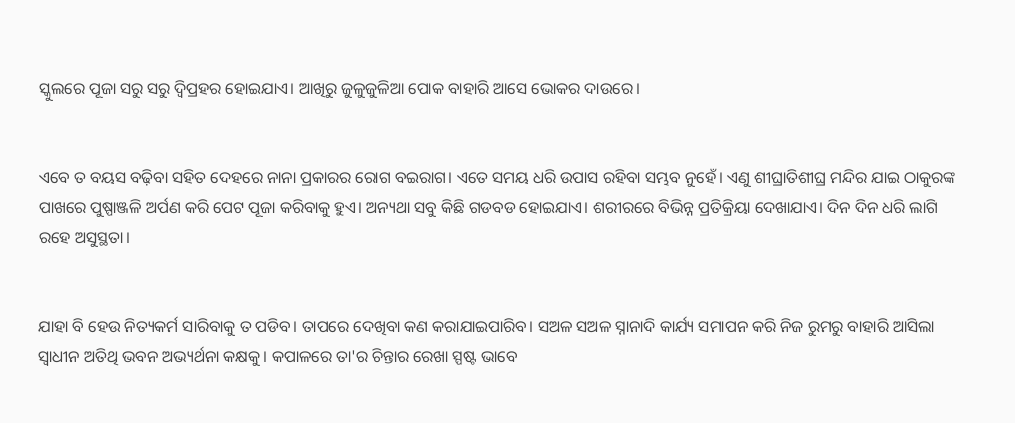ସ୍କୁଲରେ ପୂଜା ସରୁ ସରୁ ଦ୍ବିପ୍ରହର ହୋଇଯାଏ। ଆଖିରୁ ଜୁଳୁଜୁଳିଆ ପୋକ ବାହାରି ଆସେ ଭୋକର ଦାଉରେ।


ଏବେ ତ ବୟସ ବଢ଼ିବା ସହିତ ଦେହରେ ନାନା ପ୍ରକାରର ରୋଗ ବଇରାଗ। ଏତେ ସମୟ ଧରି ଉପାସ ରହିବା ସମ୍ଭବ ନୁହେଁ। ଏଣୁ ଶୀଘ୍ରାତିଶୀଘ୍ର ମନ୍ଦିର ଯାଇ ଠାକୁରଙ୍କ ପାଖରେ ପୁଷ୍ପାଞ୍ଜଳି ଅର୍ପଣ କରି ପେଟ ପୂଜା କରିବାକୁ ହୁଏ। ଅନ୍ୟଥା ସବୁ କିଛି ଗଡବଡ ହୋଇଯାଏ। ଶରୀରରେ ବିଭିନ୍ନ ପ୍ରତିକ୍ରିୟା ଦେଖାଯାଏ। ଦିନ ଦିନ ଧରି ଲାଗି ରହେ ଅସୁସ୍ଥତା।


ଯାହା ବି ହେଉ ନିତ୍ୟକର୍ମ ସାରିବାକୁ ତ ପଡିବ। ତାପରେ ଦେଖିବା କଣ କରାଯାଇପାରିବ। ସଅଳ ସଅଳ ସ୍ନାନାଦି କାର୍ଯ୍ୟ ସମାପନ କରି ନିଜ ରୁମରୁ ବାହାରି ଆସିଲା ସ୍ବାଧୀନ ଅତିଥି ଭବନ ଅଭ୍ୟର୍ଥନା କକ୍ଷକୁ। କପାଳରେ ତା'ର ଚିନ୍ତାର ରେଖା ସ୍ପଷ୍ଟ ଭାବେ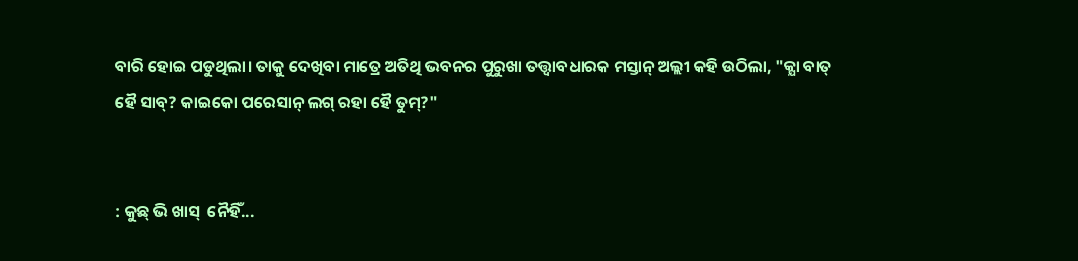ବାରି ହୋଇ ପଡୁଥିଲା। ତାକୁ ଦେଖିବା ମାତ୍ରେ ଅତିଥି ଭବନର ପୁରୁଖା ତତ୍ତ୍ବାବଧାରକ ମସ୍ତାନ୍ ଅଲ୍ଲୀ କହି ଉଠିଲା, "କ୍ଯା ବାତ୍ ହୈ ସାବ୍? କାଇକୋ ପରେସାନ୍ ଲଗ୍ ରହା ହୈ ତୁମ୍?"


: କୁଛ୍ ଭି ଖାସ୍  ନୈହିଁ...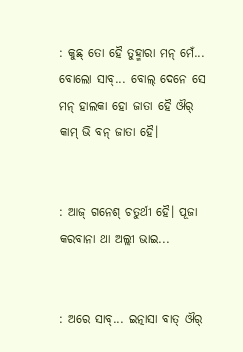: କୁଛ୍ ତୋ ହୈ ତୁହ୍ମାରା ମନ୍ ମେଁ... ବୋଲୋ ସାବ୍... ବୋଲ୍ ଦେନେ ସେ ମନ୍ ହାଲକା ହୋ ଜାତା ହୈ ଔର୍ କାମ୍ ଭି ବନ୍ ଜାତା ହୈ।


: ଆଜ୍ ଗନେଶ୍ ଚତୁର୍ଥୀ ହୈ। ପୂଜା କରବାନା ଥା ଅଲ୍ଲୀ ଭାଇ...


: ଅରେ ସାବ୍... ଇତ୍ନାସା ବାତ୍ ଔର୍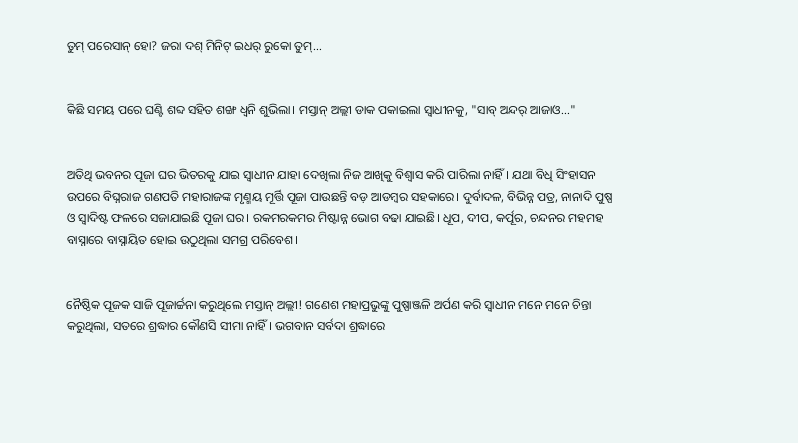ତୁମ୍ ପରେସାନ୍ ହୋ? ଜରା ଦଶ୍ ମିନିଟ୍ ଇଧର୍ ରୁକୋ ତୁମ୍...


କିଛି ସମୟ ପରେ ଘଣ୍ଟି ଶବ୍ଦ ସହିତ ଶଙ୍ଖ ଧ୍ବନି ଶୁଭିଲା। ମସ୍ତାନ୍ ଅଲ୍ଲୀ ଡାକ ପକାଇଲା ସ୍ବାଧୀନକୁ, "ସାବ୍ ଅନ୍ଦର୍ ଆଜାଓ..."


ଅତିଥି ଭବନର ପୂଜା ଘର ଭିତରକୁ ଯାଇ ସ୍ବାଧୀନ ଯାହା ଦେଖିଲା ନିଜ ଆଖିକୁ ବିଶ୍ବାସ କରି ପାରିଲା ନାହିଁ। ଯଥା ବିଧି ସିଂହାସନ ଉପରେ ବିଘ୍ନରାଜ ଗଣପତି ମହାରାଜଙ୍କ ମୃଣ୍ମୟ ମୂର୍ତ୍ତି ପୂଜା ପାଉଛନ୍ତି ବଡ଼ ଆଡମ୍ବର ସହକାରେ। ଦୁର୍ବାଦଳ, ବିଭିନ୍ନ ପତ୍ର, ନାନାଦି ପୁଷ୍ପ ଓ ସ୍ବାଦିଷ୍ଟ ଫଳରେ ସଜାଯାଇଛି ପୂଜା ଘର। ରକମରକମର ମିଷ୍ଟାନ୍ନ ଭୋଗ ବଢା ଯାଇଛି। ଧୂପ, ଦୀପ, କର୍ପୂର, ଚନ୍ଦନର ମହମହ ବାସ୍ନାରେ ବାସ୍ନାୟିତ ହୋଇ ଉଠୁଥିଲା ସମଗ୍ର ପରିବେଶ।


ନୈଷ୍ଠିକ ପୂଜକ ସାଜି ପୂଜାର୍ଚ୍ଚନା କରୁଥିଲେ ମସ୍ତାନ୍ ଅଲ୍ଲୀ! ଗଣେଶ ମହାପ୍ରଭୁଙ୍କୁ ପୁଷ୍ପାଞ୍ଜଳି ଅର୍ପଣ କରି ସ୍ବାଧୀନ ମନେ ମନେ ଚିନ୍ତା କରୁଥିଲା, ସତରେ ଶ୍ରଦ୍ଧାର କୌଣସି ସୀମା ନାହିଁ। ଭଗବାନ ସର୍ବଦା ଶ୍ରଦ୍ଧାରେ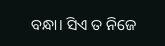ବନ୍ଧା। ସିଏ ତ ନିଜେ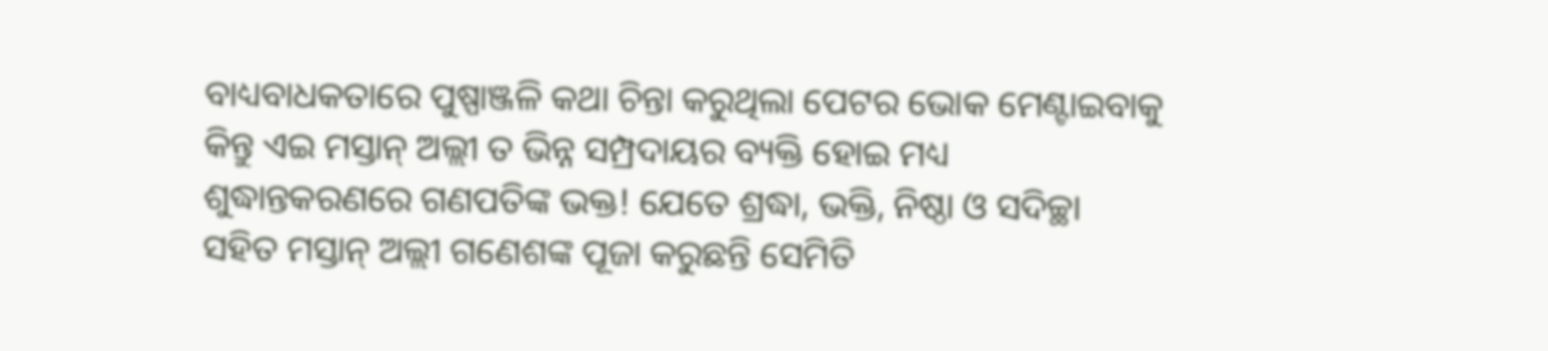ବାଧ୍ୟବାଧକତାରେ ପୁଷ୍ପାଞ୍ଜଳି କଥା ଚିନ୍ତା କରୁଥିଲା ପେଟର ଭୋକ ମେଣ୍ଟାଇବାକୁ କିନ୍ତୁ ଏଇ ମସ୍ତାନ୍ ଅଲ୍ଲୀ ତ ଭିନ୍ନ ସମ୍ପ୍ରଦାୟର ବ୍ୟକ୍ତି ହୋଇ ମଧ୍ୟ ଶୁଦ୍ଧାନ୍ତକରଣରେ ଗଣପତିଙ୍କ ଭକ୍ତ! ଯେତେ ଶ୍ରଦ୍ଧା, ଭକ୍ତି, ନିଷ୍ଠା ଓ ସଦିଚ୍ଛା ସହିତ ମସ୍ତାନ୍ ଅଲ୍ଲୀ ଗଣେଶଙ୍କ ପୂଜା କରୁଛନ୍ତି ସେମିତି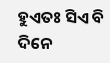ହୁଏତଃ ସିଏ ବି ଦିନେ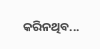କରିନଥିବ...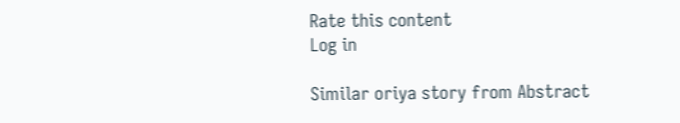Rate this content
Log in

Similar oriya story from Abstract